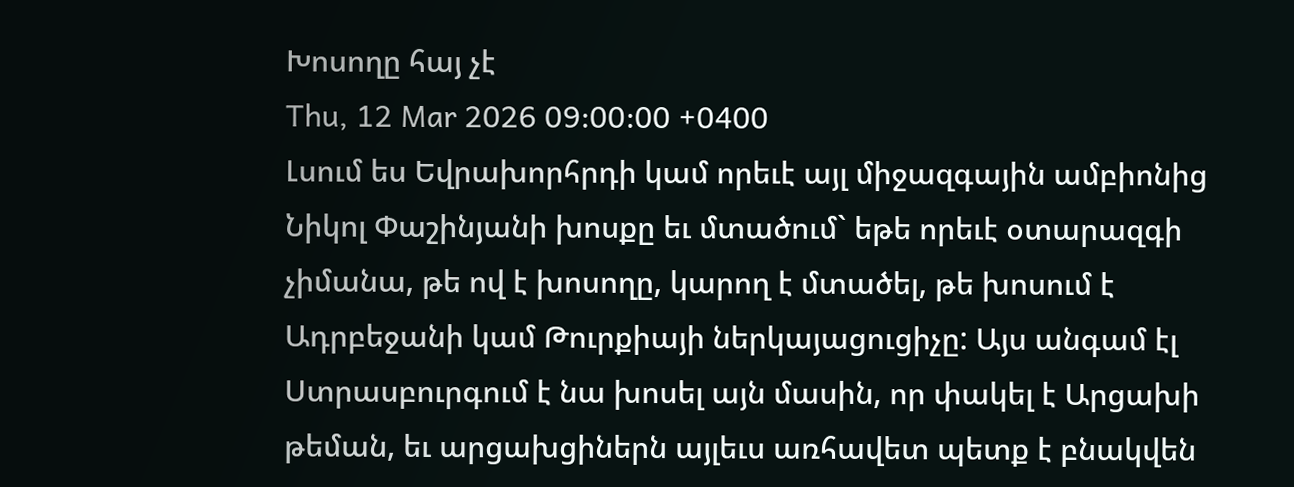Խոսողը հայ չէ
Thu, 12 Mar 2026 09:00:00 +0400
Լսում ես Եվրախորհրդի կամ որեւէ այլ միջազգային ամբիոնից Նիկոլ Փաշինյանի խոսքը եւ մտածում` եթե որեւէ օտարազգի չիմանա, թե ով է խոսողը, կարող է մտածել, թե խոսում է Ադրբեջանի կամ Թուրքիայի ներկայացուցիչը: Այս անգամ էլ Ստրասբուրգում է նա խոսել այն մասին, որ փակել է Արցախի թեման, եւ արցախցիներն այլեւս առհավետ պետք է բնակվեն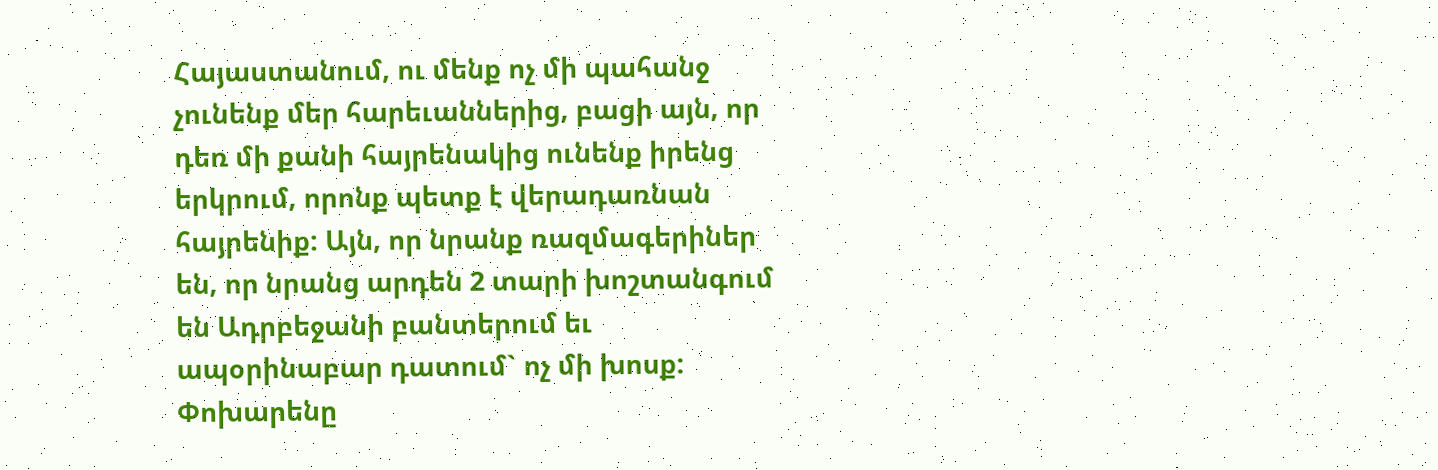Հայաստանում, ու մենք ոչ մի պահանջ չունենք մեր հարեւաններից, բացի այն, որ դեռ մի քանի հայրենակից ունենք իրենց երկրում, որոնք պետք է վերադառնան հայրենիք: Այն, որ նրանք ռազմագերիներ են, որ նրանց արդեն 2 տարի խոշտանգում են Ադրբեջանի բանտերում եւ ապօրինաբար դատում` ոչ մի խոսք: Փոխարենը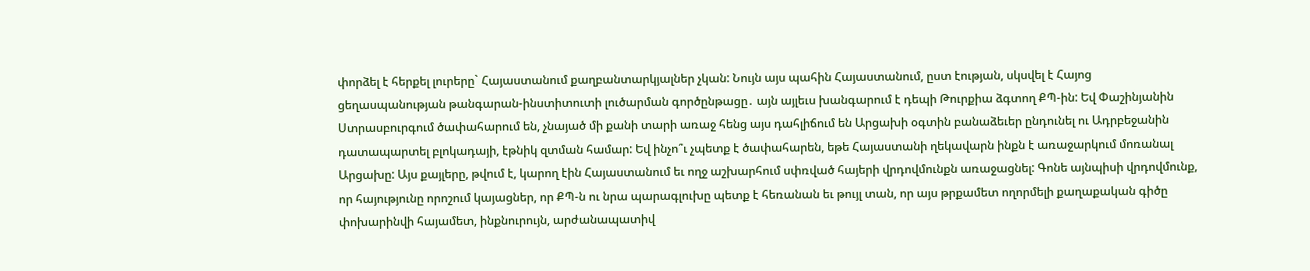փորձել է հերքել լուրերը` Հայաստանում քաղբանտարկյալներ չկան: Նույն այս պահին Հայաստանում, ըստ էության, սկսվել է Հայոց ցեղասպանության թանգարան-ինստիտուտի լուծարման գործընթացը․ այն այլեւս խանգարում է դեպի Թուրքիա ձգտող ՔՊ-ին: Եվ Փաշինյանին Ստրասբուրգում ծափահարում են, չնայած մի քանի տարի առաջ հենց այս դահլիճում են Արցախի օգտին բանաձեւեր ընդունել ու Ադրբեջանին դատապարտել բլոկադայի, էթնիկ զտման համար: Եվ ինչո՞ւ չպետք է ծափահարեն, եթե Հայաստանի ղեկավարն ինքն է առաջարկում մոռանալ Արցախը: Այս քայլերը, թվում է, կարող էին Հայաստանում եւ ողջ աշխարհում սփռված հայերի վրդովմունքն առաջացնել: Գոնե այնպիսի վրդովմունք, որ հայությունը որոշում կայացներ, որ ՔՊ-ն ու նրա պարագլուխը պետք է հեռանան եւ թույլ տան, որ այս թրքամետ ողորմելի քաղաքական գիծը փոխարինվի հայամետ, ինքնուրույն, արժանապատիվ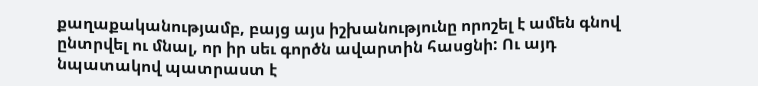քաղաքականությամբ, բայց այս իշխանությունը որոշել է ամեն գնով ընտրվել ու մնալ, որ իր սեւ գործն ավարտին հասցնի: Ու այդ նպատակով պատրաստ է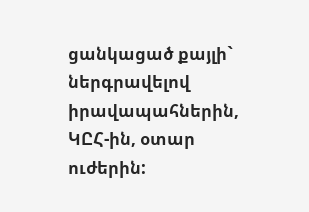ցանկացած քայլի` ներգրավելով իրավապահներին, ԿԸՀ-ին, օտար ուժերին: